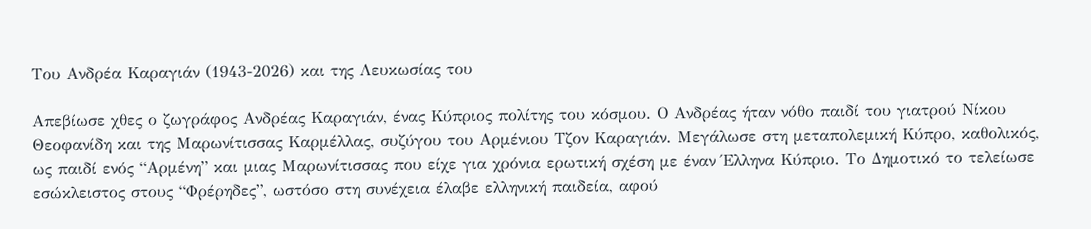Του Ανδρέα Καραγιάν (1943-2026) και της Λευκωσίας του

Απεβίωσε χθες ο ζωγράφος Ανδρέας Καραγιάν, ένας Κύπριος πολίτης του κόσμου. Ο Ανδρέας ήταν νόθο παιδί του γιατρού Νίκου Θεοφανίδη και της Μαρωνίτισσας Καρμέλλας, συζύγου του Αρμένιου Τζον Καραγιάν. Μεγάλωσε στη μεταπολεμική Κύπρο, καθολικός, ως παιδί ενός “Αρμένη” και μιας Μαρωνίτισσας που είχε για χρόνια ερωτική σχέση με έναν Έλληνα Κύπριο. Το Δημοτικό το τελείωσε εσώκλειστος στους “Φρέρηδες”, ωστόσο στη συνέχεια έλαβε ελληνική παιδεία, αφού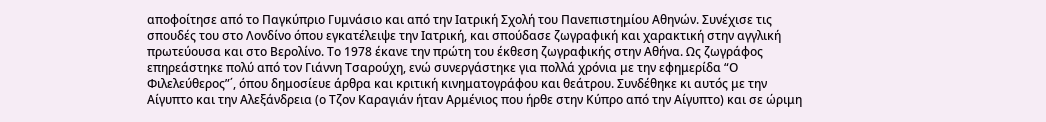αποφοίτησε από το Παγκύπριο Γυμνάσιο και από την Ιατρική Σχολή του Πανεπιστημίου Αθηνών. Συνέχισε τις σπουδές του στο Λονδίνο όπου εγκατέλειψε την Ιατρική, και σπούδασε ζωγραφική και χαρακτική στην αγγλική πρωτεύουσα και στο Βερολίνο. Το 1978 έκανε την πρώτη του έκθεση ζωγραφικής στην Αθήνα. Ως ζωγράφος επηρεάστηκε πολύ από τον Γιάννη Τσαρούχη, ενώ συνεργάστηκε για πολλά χρόνια με την εφημερίδα “Ο Φιλελεύθερος”΄, όπου δημοσίευε άρθρα και κριτική κινηματογράφου και θεάτρου. Συνδέθηκε κι αυτός με την Αίγυπτο και την Αλεξάνδρεια (ο Τζον Καραγιάν ήταν Αρμένιος που ήρθε στην Κύπρο από την Αίγυπτο) και σε ώριμη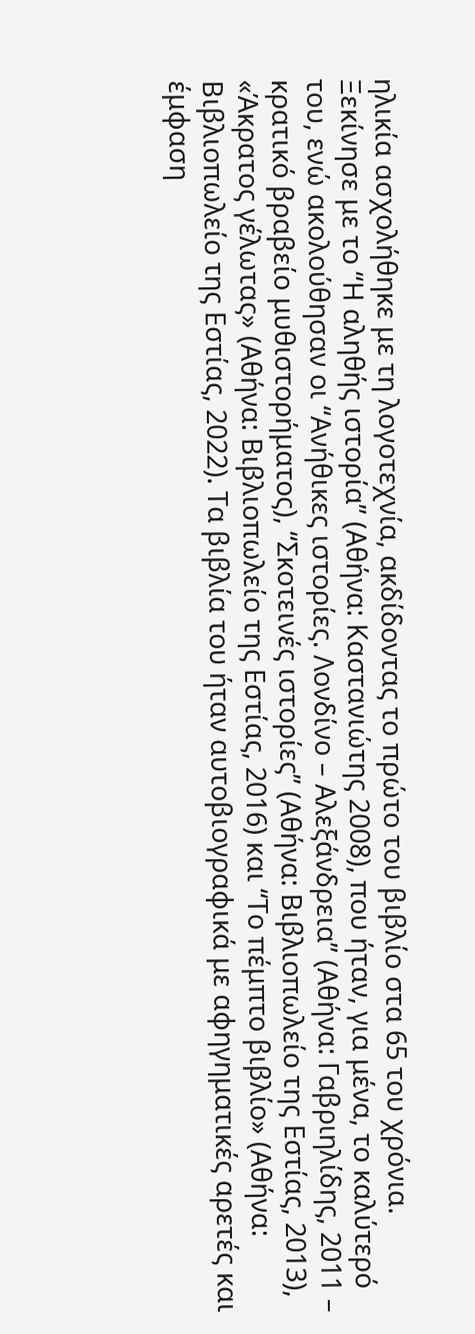ηλικία ασχολήθηκε με τη λογοτεχνία, ακδίδοντας το πρώτο του βιβλίο στα 65 του χρόνια. Ξεκίνησε με το “Η αληθής ιστορία” (Αθήνα: Καστανιώτης 2008), που ήταν, για μένα, το καλύτερό του, ενώ ακολούθησαν οι “Ανήθικες ιστορίες. Λονδίνο – Αλεξάνδρεια” (Αθήνα: Γαβριηλίδης, 2011 – κρατικό βραβείο μυθιστορήματος), “Σκοτεινές ιστορίες” (Αθήνα: Βιβλιοπωλείο της Εστίας, 2013), «Άκρατος γέλωτας» (Αθήνα: Βιβλιοπωλείο της Εστίας, 2016) και “Το πέμπτο βιβλίο» (Αθήνα: Βιβλιοπωλείο της Εστίας, 2022). Τα βιβλία του ήταν αυτοβιογραφικά με αφηγηματικές αρετές και έμφαση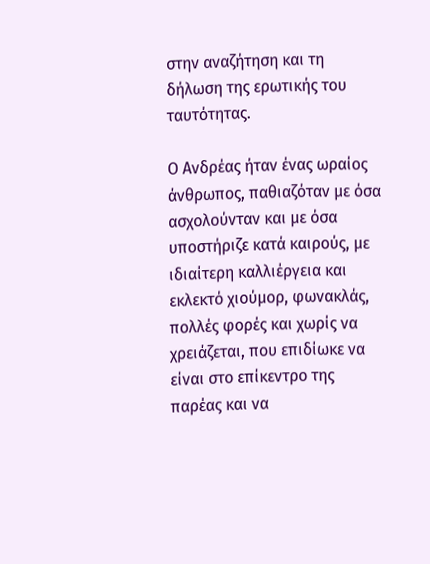στην αναζήτηση και τη δήλωση της ερωτικής του ταυτότητας.

Ο Ανδρέας ήταν ένας ωραίος άνθρωπος, παθιαζόταν με όσα ασχολούνταν και με όσα υποστήριζε κατά καιρούς, με ιδιαίτερη καλλιέργεια και εκλεκτό χιούμορ, φωνακλάς, πολλές φορές και χωρίς να χρειάζεται, που επιδίωκε να είναι στο επίκεντρο της παρέας και να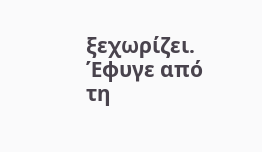ξεχωρίζει. Έφυγε από τη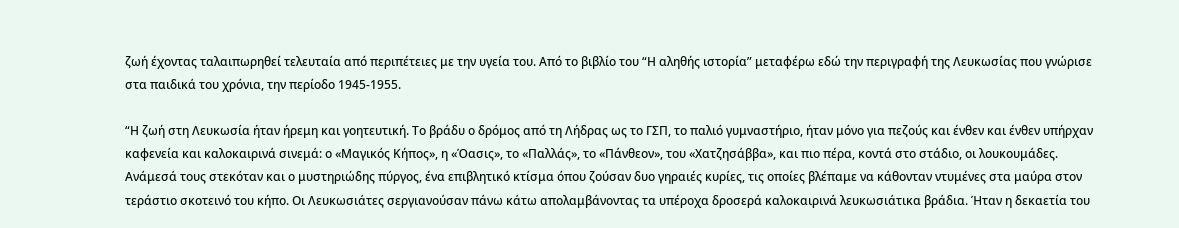ζωή έχοντας ταλαιπωρηθεί τελευταία από περιπέτειες με την υγεία του. Από το βιβλίο του “Η αληθής ιστορία” μεταφέρω εδώ την περιγραφή της Λευκωσίας που γνώρισε στα παιδικά του χρόνια, την περίοδο 1945-1955.

“Η ζωή στη Λευκωσία ήταν ήρεμη και γοητευτική. Το βράδυ ο δρόμος από τη Λήδρας ως το ΓΣΠ, το παλιό γυμναστήριο, ήταν μόνο για πεζούς και ένθεν και ένθεν υπήρχαν καφενεία και καλοκαιρινά σινεμά: ο «Μαγικός Κήπος», η «Όασις», το «Παλλάς», το «Πάνθεον», του «Χατζησάββα», και πιο πέρα, κοντά στο στάδιο, οι λουκουμάδες. Ανάμεσά τους στεκόταν και ο μυστηριώδης πύργος, ένα επιβλητικό κτίσμα όπου ζούσαν δυο γηραιές κυρίες, τις οποίες βλέπαμε να κάθονταν ντυμένες στα μαύρα στον τεράστιο σκοτεινό του κήπο. Οι Λευκωσιάτες σεργιανούσαν πάνω κάτω απολαμβάνοντας τα υπέροχα δροσερά καλοκαιρινά λευκωσιάτικα βράδια. Ήταν η δεκαετία του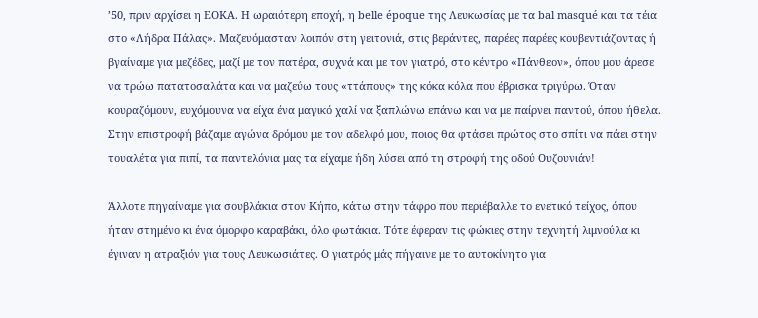’50, πριν αρχίσει η ΕΟΚΑ. Η ωραιότερη εποχή, η belle époque της Λευκωσίας με τα bal masqué και τα τέια στο «Λήδρα Πάλας». Μαζευόμασταν λοιπόν στη γειτονιά, στις βεράντες, παρέες παρέες κουβεντιάζοντας ή βγαίναμε για μεζέδες, μαζί με τον πατέρα, συχνά και με τον γιατρό, στο κέντρο «Πάνθεον», όπου μου άρεσε να τρώω πατατοσαλάτα και να μαζεύω τους «ττάπους» της κόκα κόλα που έβρισκα τριγύρω. Όταν κουραζόμουν, ευχόμουνα να είχα ένα μαγικό χαλί να ξαπλώνω επάνω και να με παίρνει παντού, όπου ήθελα. Στην επιστροφή βάζαμε αγώνα δρόμου με τον αδελφό μου, ποιος θα φτάσει πρώτος στο σπίτι να πάει στην τουαλέτα για πιπί, τα παντελόνια μας τα είχαμε ήδη λύσει από τη στροφή της οδού Ουζουνιάν!

Άλλοτε πηγαίναμε για σουβλάκια στον Κήπο, κάτω στην τάφρο που περιέβαλλε το ενετικό τείχος, όπου ήταν στημένο κι ένα όμορφο καραβάκι, όλο φωτάκια. Τότε έφεραν τις φώκιες στην τεχνητή λιμνούλα κι έγιναν η ατραξιόν για τους Λευκωσιάτες. Ο γιατρός μάς πήγαινε με το αυτοκίνητο για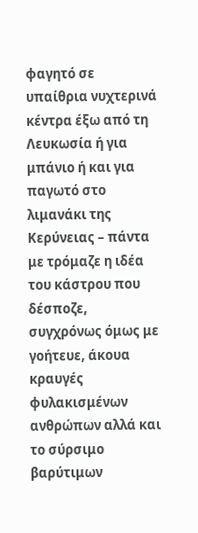φαγητό σε υπαίθρια νυχτερινά κέντρα έξω από τη Λευκωσία ή για μπάνιο ή και για παγωτό στο λιμανάκι της Κερύνειας – πάντα με τρόμαζε η ιδέα του κάστρου που δέσποζε, συγχρόνως όμως με γοήτευε, άκουα κραυγές φυλακισμένων ανθρώπων αλλά και το σύρσιμο βαρύτιμων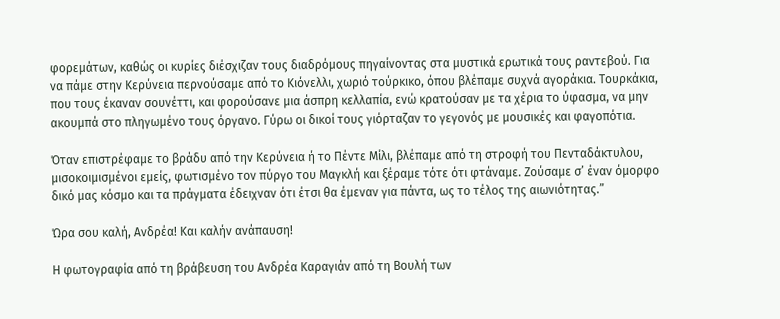φορεμάτων, καθώς οι κυρίες διέσχιζαν τους διαδρόμους πηγαίνοντας στα μυστικά ερωτικά τους ραντεβού. Για να πάμε στην Κερύνεια περνούσαμε από το Κιόνελλι, χωριό τούρκικο, όπου βλέπαμε συχνά αγοράκια. Τουρκάκια, που τους έκαναν σουνέττι, και φορούσανε μια άσπρη κελλαπία, ενώ κρατούσαν με τα χέρια το ύφασμα, να μην ακουμπά στο πληγωμένο τους όργανο. Γύρω οι δικοί τους γιόρταζαν το γεγονός με μουσικές και φαγοπότια.

Όταν επιστρέφαμε το βράδυ από την Κερύνεια ή το Πέντε Μίλι, βλέπαμε από τη στροφή του Πενταδάκτυλου, μισοκοιμισμένοι εμείς, φωτισμένο τον πύργο του Μαγκλή και ξέραμε τότε ότι φτάναμε. Ζούσαμε σ’ έναν όμορφο δικό μας κόσμο και τα πράγματα έδειχναν ότι έτσι θα έμεναν για πάντα, ως το τέλος της αιωνιότητας.”

Ώρα σου καλή, Ανδρέα! Και καλήν ανάπαυση!

Η φωτογραφία από τη βράβευση του Ανδρέα Καραγιάν από τη Βουλή των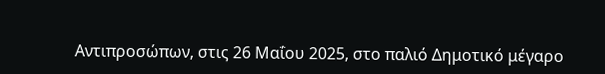Αντιπροσώπων, στις 26 Μαΐου 2025, στο παλιό Δημοτικό μέγαρο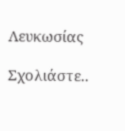Λευκωσίας

Σχολιάστε..